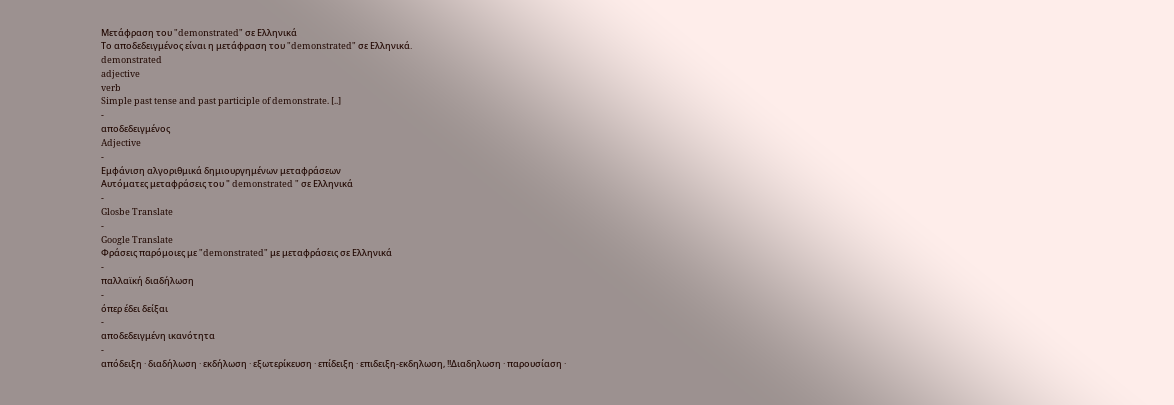Μετάφραση του "demonstrated" σε Ελληνικά
Το αποδεδειγμένος είναι η μετάφραση του "demonstrated" σε Ελληνικά.
demonstrated
adjective
verb
Simple past tense and past participle of demonstrate. [..]
-
αποδεδειγμένος
Adjective
-
Εμφάνιση αλγοριθμικά δημιουργημένων μεταφράσεων
Αυτόματες μεταφράσεις του " demonstrated " σε Ελληνικά
-
Glosbe Translate
-
Google Translate
Φράσεις παρόμοιες με "demonstrated" με μεταφράσεις σε Ελληνικά
-
παλλαϊκή διαδήλωση
-
όπερ έδει δείξαι
-
αποδεδειγμένη ικανότητα
-
απόδειξη · διαδήλωση · εκδήλωση · εξωτερίκευση · επίδειξη · επιδειξη-εκδηλωση, !!Διαδηλωση · παρουσίαση ·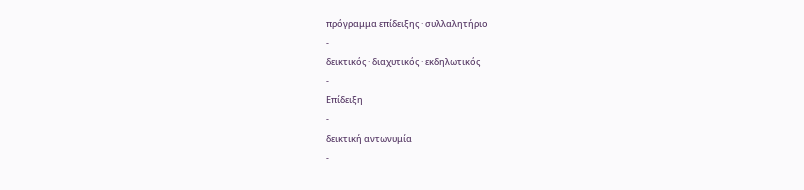πρόγραμμα επίδειξης · συλλαλητήριο
-
δεικτικός · διαχυτικός · εκδηλωτικός
-
Επίδειξη
-
δεικτική αντωνυμία
-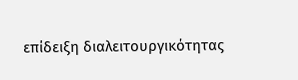επίδειξη διαλειτουργικότητας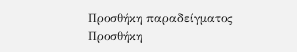Προσθήκη παραδείγματος
Προσθήκη